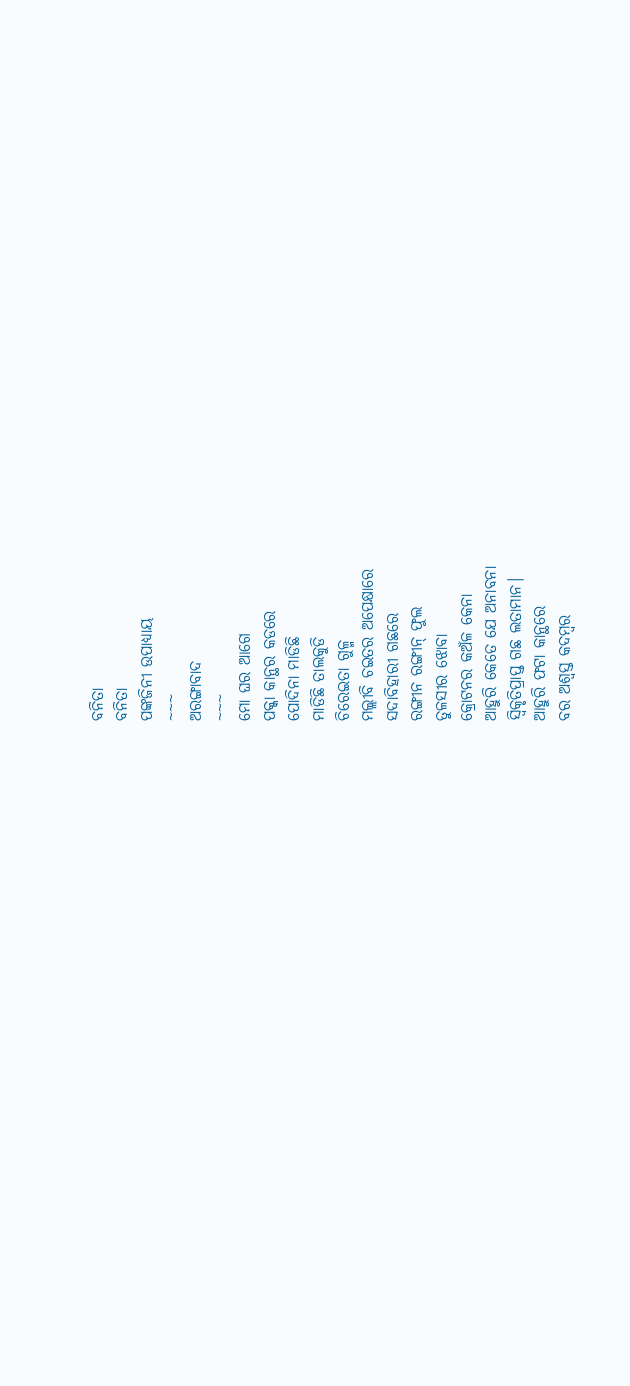ବନିତା
ବନିତା
ପଙ୍କଜିନୀ ଉପାଧ୍ଯାୟ
~~~
ଅରଙ୍ଗାବାଦ
~~~
ମୋ ଘର ଆଗେ
ପକ୍କା କାନ୍ଥର କଡରେ
ପୋଦିନା ମାଡିଛି
ମାଡିଛି ତାଲକୁଡି
ଚିରେଇତା ଗୁଳ୍ମ
ମଲ୍ଲୀବି ଚଇତର ଅପେକ୍ଷାରେ
ସଦାବିହାରୀ ଗଛରେ
ରଙ୍ଗୀନ ରଙ୍ଗୀନ୍ ଫୁଲ
ତୁଳସୀର ଝୋବା
କ୍ରୋଟନର କଅଁଳ କେନା
ଆହୁରି କେତେ ଯେ ଅନାବନା
ସ୍ବିକୃତିପ୍ରାପ୍ତ ଗଛ ଲତାମାନ।
ଆହୁରି ଫଟା କାନ୍ଥରେ
ବର ଅଶ୍ବସ୍ତ କଦମ୍ବର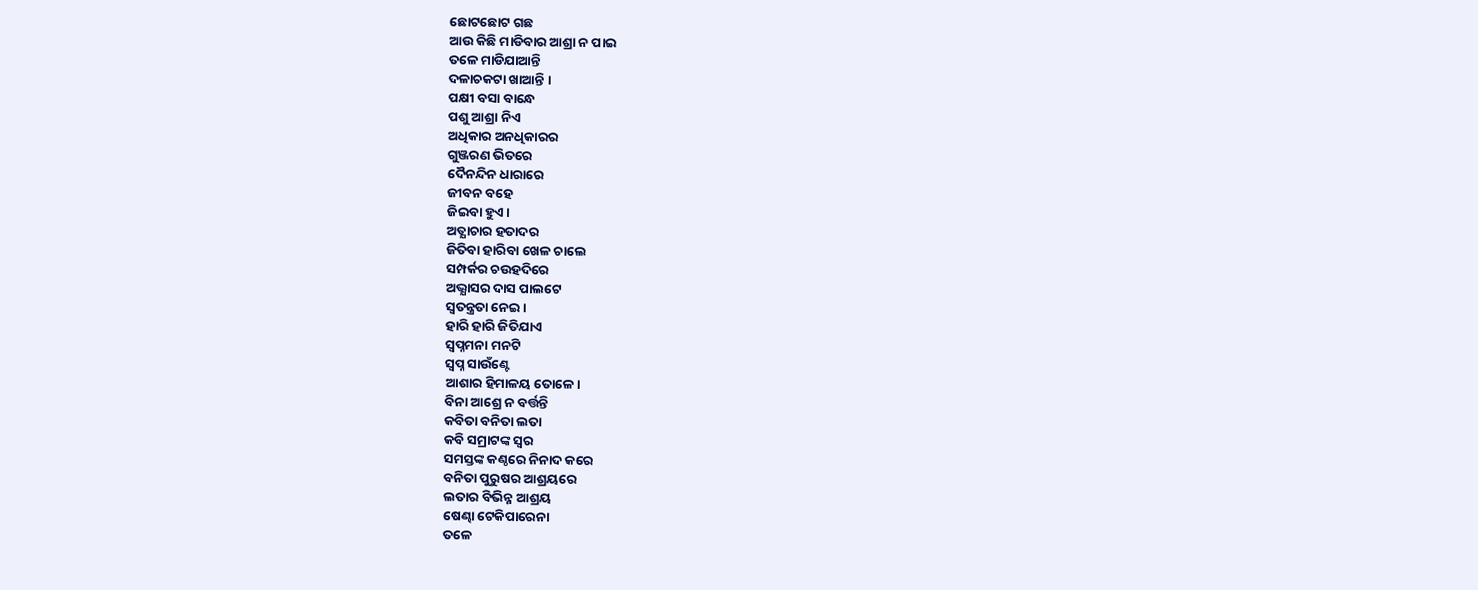ଛୋଟଛୋଟ ଗଛ
ଆଉ କିଛି ମାଡିବାର ଆଶ୍ରା ନ ପାଇ
ତଳେ ମାଡିଯାଆନ୍ତି
ଦଳାଚକଟା ଖାଆନ୍ତି ।
ପକ୍ଷୀ ବସା ବାନ୍ଧେ
ପଶୁ ଆଶ୍ରା ନିଏ
ଅଧିକାର ଅନଧିକାରର
ଗୁଞ୍ଜରଣ ଭିତରେ
ଦୈନନ୍ଦିନ ଧାରାରେ
ଜୀବନ ବହେ
ଜିଇବା ହୁଏ।
ଅତ୍ଯାଚାର ହତାଦର
ଜିତିବା ହାରିବା ଖେଳ ଚାଲେ
ସମ୍ପର୍କର ଚଉହଦିରେ
ଅଭ୍ଯାସର ଦାସ ପାଲଟେ
ସ୍ୱତନ୍ତ୍ରତା ନେଇ ।
ହାରି ହାରି ଜିତିଯାଏ
ସ୍ବପ୍ନମନା ମନଟି
ସ୍ବପ୍ନ ସାଉଁଣ୍ଟେ
ଆଶାର ହିମାଳୟ ତୋଳେ।
ବିନା ଆଶ୍ରେ ନ ବର୍ତ୍ତନ୍ତି
କବିତା ବନିତା ଲତା
କବି ସମ୍ରାଟଙ୍କ ସ୍ବର
ସମସ୍ତଙ୍କ କଣ୍ଠରେ ନିନାଦ କରେ
ବନିତା ପୁରୁଷର ଆଶ୍ରୟରେ
ଲତାର ବିଭିନ୍ନ ଆଶ୍ରୟ
ଷେଣ୍ଢା ଟେକିପାରେନା
ତଳେ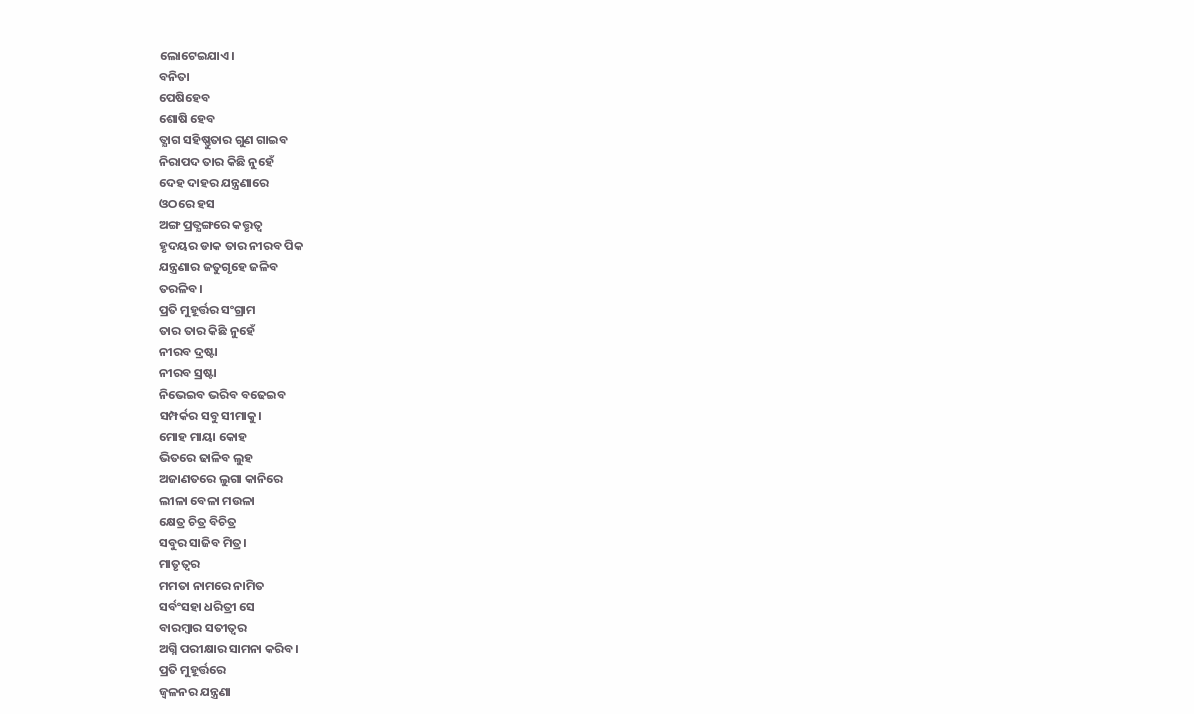ଲୋଟେଇଯାଏ।
ବନିତା
ପେଷିହେବ
ଶୋଷି ହେବ
ତ୍ଯାଗ ସହିଷ୍ଣୁତାର ଗୁଣ ଗାଇବ
ନିରାପଦ ତାର କିଛି ନୁହେଁ
ଦେହ ଦାହର ଯନ୍ତ୍ରଣାରେ
ଓଠରେ ହସ
ଅଙ୍ଗ ପ୍ରତ୍ଯଙ୍ଗରେ କତ୍ତୃତ୍ବ
ହୃଦୟର ଡାକ ତାର ନୀରବ ପିକ
ଯନ୍ତ୍ରଣାର ଜତୁଗୃହେ ଜଳିବ
ତରଳିବ।
ପ୍ରତି ମୁହୂର୍ତ୍ତର ସଂଗ୍ରାମ
ତାର ତାର କିଛି ନୁହେଁ
ନୀରବ ଦ୍ରଷ୍ଟା
ନୀରବ ସ୍ରଷ୍ଟା
ନିଭେଇବ ଭରିବ ବଢେଇବ
ସମ୍ପର୍କର ସବୁ ସୀମାକୁ।
ମୋହ ମାୟା କୋହ
ଭିତରେ ଢାଳିବ ଲୁହ
ଅଜାଣତରେ ଲୁଗା କାନିରେ
ଲୀଳା ବେଳା ମଉଳା
କ୍ଷେତ୍ର ଚିତ୍ର ବିଚିତ୍ର
ସବୁର ସାଜିବ ମିତ୍ର।
ମାତୃତ୍ବର
ମମତା ନାମରେ ନାମିତ
ସର୍ବଂସହା ଧରିତ୍ରୀ ସେ
ବାରମ୍ବାର ସତୀତ୍ବର
ଅଗ୍ନି ପରୀକ୍ଷାର ସାମନା କରିବ।
ପ୍ରତି ମୁହୂର୍ତ୍ତରେ
ଜ୍ବଳନର ଯନ୍ତ୍ରଣା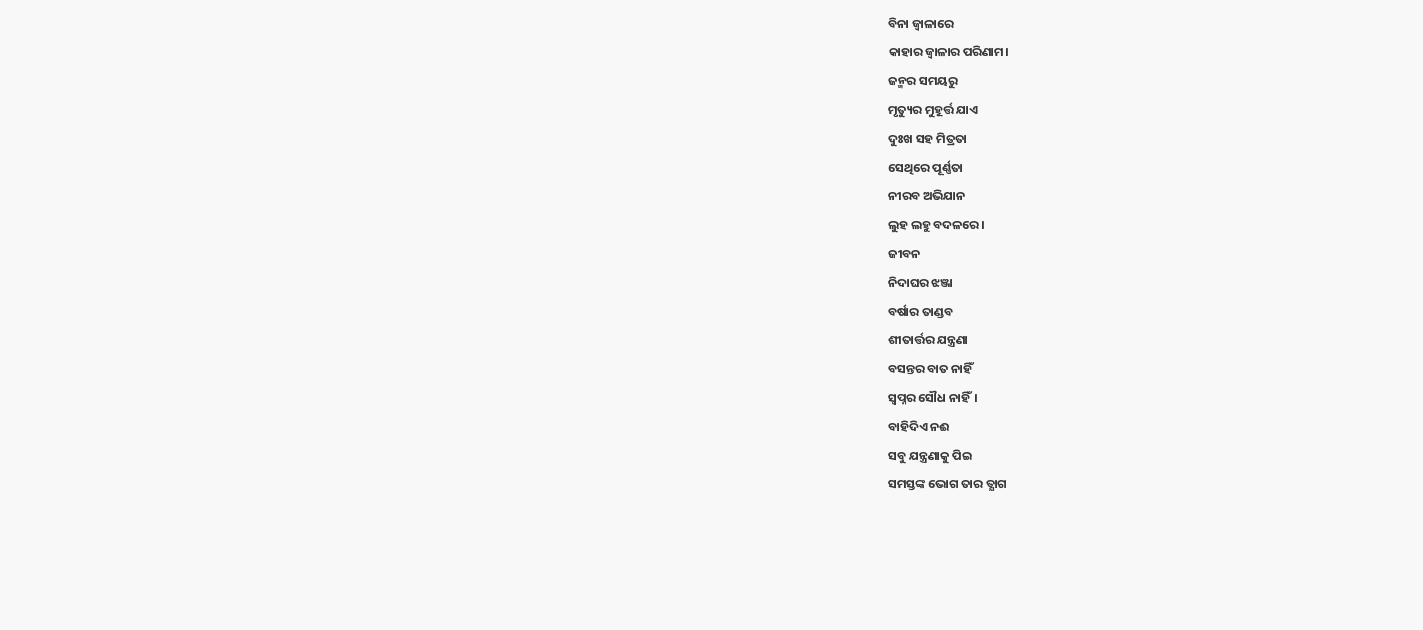ବିନା ଜ୍ବାଳାରେ
କାହାର ଜ୍ବାଳାର ପରିଣାମ।
ଜନ୍ମର ସମୟରୁ
ମୃତ୍ୟୁର ମୁହୂର୍ତ୍ତ ଯାଏ
ଦୁଃଖ ସହ ମିତ୍ରତା
ସେଥିରେ ପୂର୍ଣ୍ଣତା
ନୀରବ ଅଭିଯାନ
ଲୁହ ଲହୁ ବଦଳରେ।
ଜୀବନ
ନିଦାଘର ଝଞ୍ଜା
ବର୍ଷାର ତାଣ୍ଡବ
ଶୀତାର୍ତ୍ତର ଯନ୍ତ୍ରଣା
ବସନ୍ତର ବାତ ନାହିଁ
ସ୍ବପ୍ନର ସୌଧ ନାହିଁ।
ବାହିଦିଏ ନଈ
ସବୁ ଯନ୍ତ୍ରଣାକୁ ପିଇ
ସମସ୍ତଙ୍କ ଭୋଗ ତାର ତ୍ଯାଗ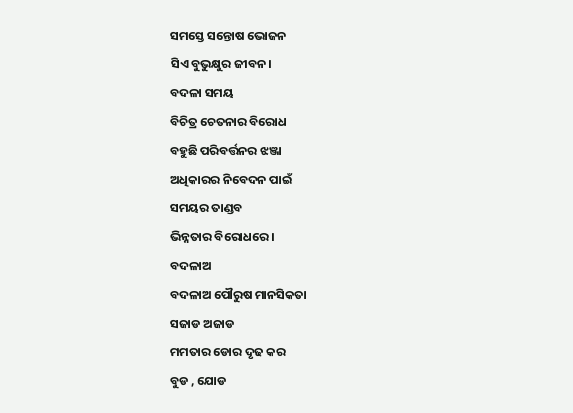ସମସ୍ତେ ସନ୍ତୋଷ ଭୋଜନ
ସିଏ ବୁଭୁକ୍ଷୁର ଜୀବନ।
ବଦଳା ସମୟ
ବିଚିତ୍ର ଚେତନାର ବିରୋଧ
ବହୁଛି ପରିବର୍ତ୍ତନର ଝଞ୍ଜା
ଅଧିକାରର ନିବେଦନ ପାଇଁ
ସମୟର ତାଣ୍ଡବ
ଭିନ୍ନତାର ବିରୋଧରେ।
ବଦଳାଅ
ବଦଳାଅ ପୌରୁଷ ମାନସିକତା
ସଜାଡ ଅଜାଡ
ମମତାର ଡୋର ଦୃଢ କର
ବୁଡ , ଯୋଡ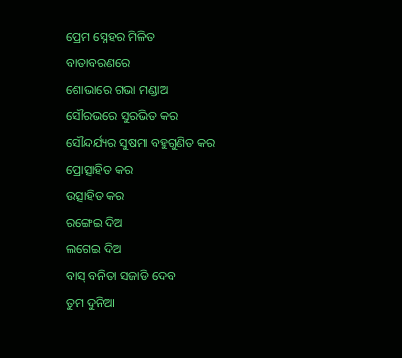ପ୍ରେମ ସ୍ନେହର ମିଳିତ
ବାତାବରଣରେ
ଶୋଭାରେ ଗଭା ମଣ୍ଡାଅ
ସୌରଭରେ ସୁରଭିତ କର
ସୌନ୍ଦର୍ଯ୍ୟର ସୁଷମା ବହୁଗୁଣିତ କର
ପ୍ରୋତ୍ସାହିତ କର
ଉତ୍ସାହିତ କର
ରଙ୍ଗେଇ ଦିଅ
ଲଗେଇ ଦିଅ
ବାସ୍ ବନିତା ସଜାଡି ଦେବ
ତୁମ ଦୁନିଆ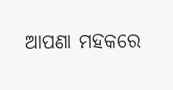ଆପଣା ମହକରେ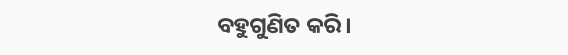ବହୁଗୁଣିତ କରି।